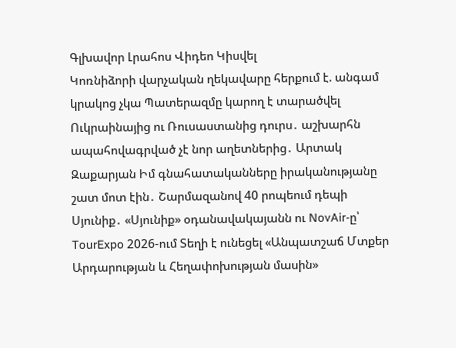Գլխավոր Լրահոս Վիդեո Կիսվել
Կոռնիձորի վարչական ղեկավարը հերքում է. անգամ կրակոց չկա Պատերազմը կարող է տարածվել Ուկրաինայից ու Ռուսաստանից դուրս․ աշխարհն ապահովագրված չէ նոր աղետներից․ Արտակ Զաքարյան Իմ գնահատականները իրականությանը շատ մոտ էին․ Շարմազանով 40 րոպեում դեպի Սյունիք․ «Սյունիք» օդանավակայանն ու NovAir-ը՝ TourExpo 2026-ում Տեղի է ունեցել «Անպատշաճ Մտքեր Արդարության և Հեղափոխության մասին»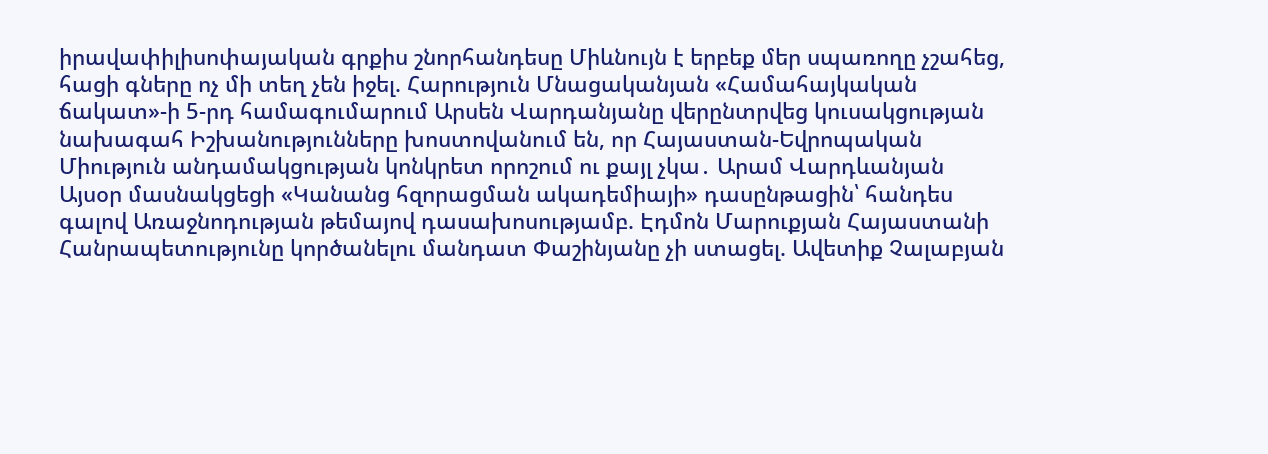իրավափիլիսոփայական գրքիս շնորհանդեսը Միևնույն է երբեք մեր սպառողը չշահեց, հացի գները ոչ մի տեղ չեն իջել. Հարություն Մնացականյան «Համահայկական ճակատ»-ի 5-րդ համագումարում Արսեն Վարդանյանը վերընտրվեց կուսակցության նախագահ Իշխանությունները խոստովանում են, որ Հայաստան-Եվրոպական Միություն անդամակցության կոնկրետ որոշում ու քայլ չկա․ Արամ Վարդևանյան Այսօր մասնակցեցի «Կանանց հզորացման ակադեմիայի» դասընթացին՝ հանդես գալով Առաջնոդության թեմայով դասախոսությամբ. Էդմոն Մարուքյան Հայաստանի Հանրապետությունը կործանելու մանդատ Փաշինյանը չի ստացել. Ավետիք Չալաբյան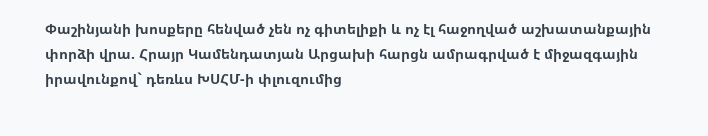Փաշինյանի խոսքերը հենված չեն ոչ գիտելիքի և ոչ էլ հաջողված աշխատանքային փորձի վրա. Հրայր Կամենդատյան Արցախի հարցն ամրագրված է միջազգային իրավունքով` դեռևս ԽՍՀՄ-ի փլուզումից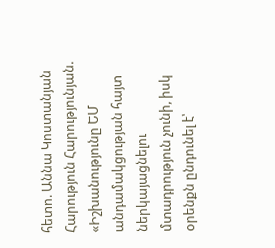հետո. Աննա Կոստանյան
Հարություն Հարությունյան. «Իշխանությունը ԵՄ անդամակցության հայտ ներկայացնելու մտադրություն չունի, իսկ օրենքն ընդունել է՝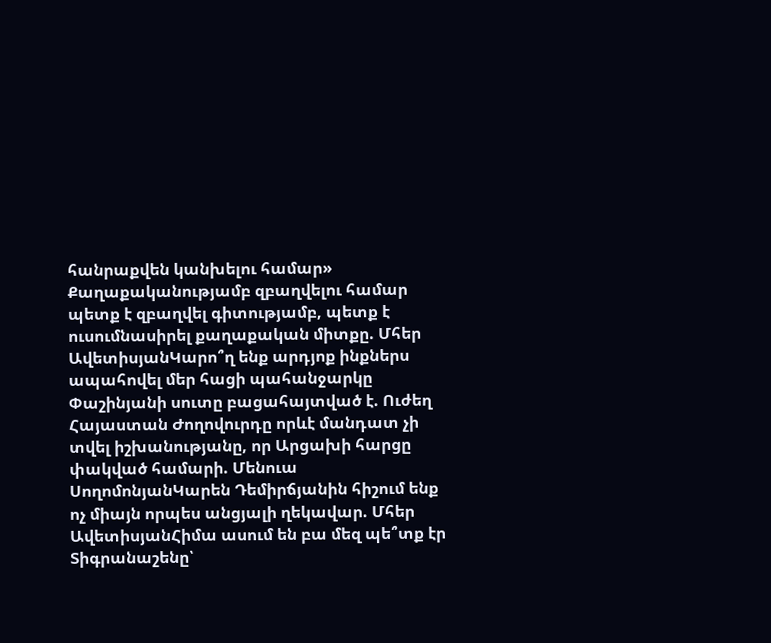հանրաքվեն կանխելու համար» Քաղաքականությամբ զբաղվելու համար պետք է զբաղվել գիտությամբ, պետք է ուսումնասիրել քաղաքական միտքը. Մհեր ԱվետիսյանԿարո՞ղ ենք արդյոք ինքներս ապահովել մեր հացի պահանջարկը Փաշինյանի սուտը բացահայտված է. Ուժեղ Հայաստան Ժողովուրդը որևէ մանդատ չի տվել իշխանությանը, որ Արցախի հարցը փակված համարի. Մենուա ՍողոմոնյանԿարեն Դեմիրճյանին հիշում ենք ոչ միայն որպես անցյալի ղեկավար. Մհեր ԱվետիսյանՀիմա ասում են բա մեզ պե՞տք էր Տիգրանաշենը՝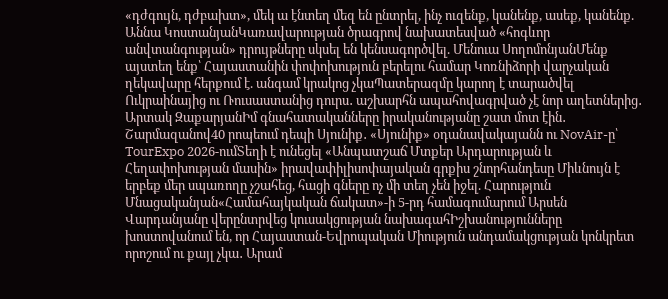«դժգույն, դժբախտ», մեկ ա էնտեղ մեզ են ընտրել, ինչ ուզենք, կանենք, ասեք, կանենք. Աննա ԿոստանյանԿառավարության ծրագրով նախատեսված «հոգևոր անվտանգության» դրույթները սկսել են կենսագործվել. Մենուա ՍողոմոնյանՄենք այստեղ ենք՝ Հայաստանին փոփոխություն բերելու համար Կոռնիձորի վարչական ղեկավարը հերքում է. անգամ կրակոց չկաՊատերազմը կարող է տարածվել Ուկրաինայից ու Ռուսաստանից դուրս․ աշխարհն ապահովագրված չէ նոր աղետներից․ Արտակ ԶաքարյանԻմ գնահատականները իրականությանը շատ մոտ էին․ Շարմազանով40 րոպեում դեպի Սյունիք․ «Սյունիք» օդանավակայանն ու NovAir-ը՝ TourExpo 2026-ումՏեղի է ունեցել «Անպատշաճ Մտքեր Արդարության և Հեղափոխության մասին» իրավափիլիսոփայական գրքիս շնորհանդեսը Միևնույն է երբեք մեր սպառողը չշահեց, հացի գները ոչ մի տեղ չեն իջել. Հարություն Մնացականյան«Համահայկական ճակատ»-ի 5-րդ համագումարում Արսեն Վարդանյանը վերընտրվեց կուսակցության նախագահԻշխանությունները խոստովանում են, որ Հայաստան-Եվրոպական Միություն անդամակցության կոնկրետ որոշում ու քայլ չկա․ Արամ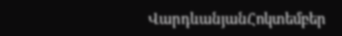ՎարդևանյանՀոկտեմբեր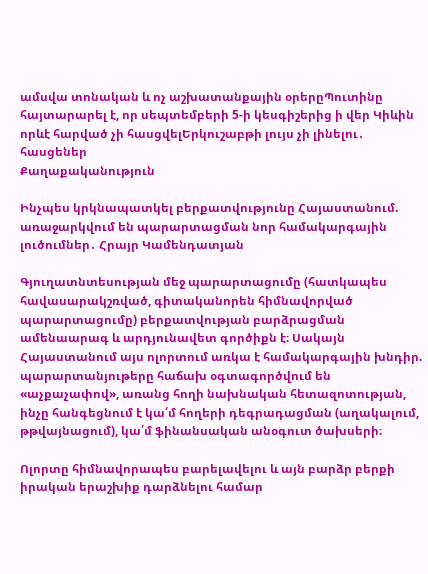ամսվա տոնական և ոչ աշխատանքային օրերըՊուտինը հայտարարել է, որ սեպտեմբերի 5-ի կեսգիշերից ի վեր Կիևին որևէ հարված չի հասցվելԵրկուշաբթի լույս չի լինելու․ հասցեներ
Քաղաքականություն

Ինչպես կրկնապատկել բերքատվությունը Հայաստանում. առաջարկվում են պարարտացման նոր համակարգային լուծումներ․ Հրայր Կամենդատյան

Գյուղատնտեսության մեջ պարարտացումը (հատկապես հավասարակշռված, գիտականորեն հիմնավորված պարարտացումը) բերքատվության բարձրացման ամենաարագ և արդյունավետ գործիքն է։ Սակայն Հայաստանում այս ոլորտում առկա է համակարգային խնդիր. պարարտանյութերը հաճախ օգտագործվում են «աչքաչափով», առանց հողի նախնական հետազոտության, ինչը հանգեցնում է կա՛մ հողերի դեգրադացման (աղակալում, թթվայնացում), կա՛մ ֆինանսական անօգուտ ծախսերի։

Ոլորտը հիմնավորապես բարելավելու և այն բարձր բերքի իրական երաշխիք դարձնելու համար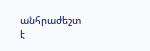անհրաժեշտ է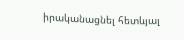իրականացնել հետևյալ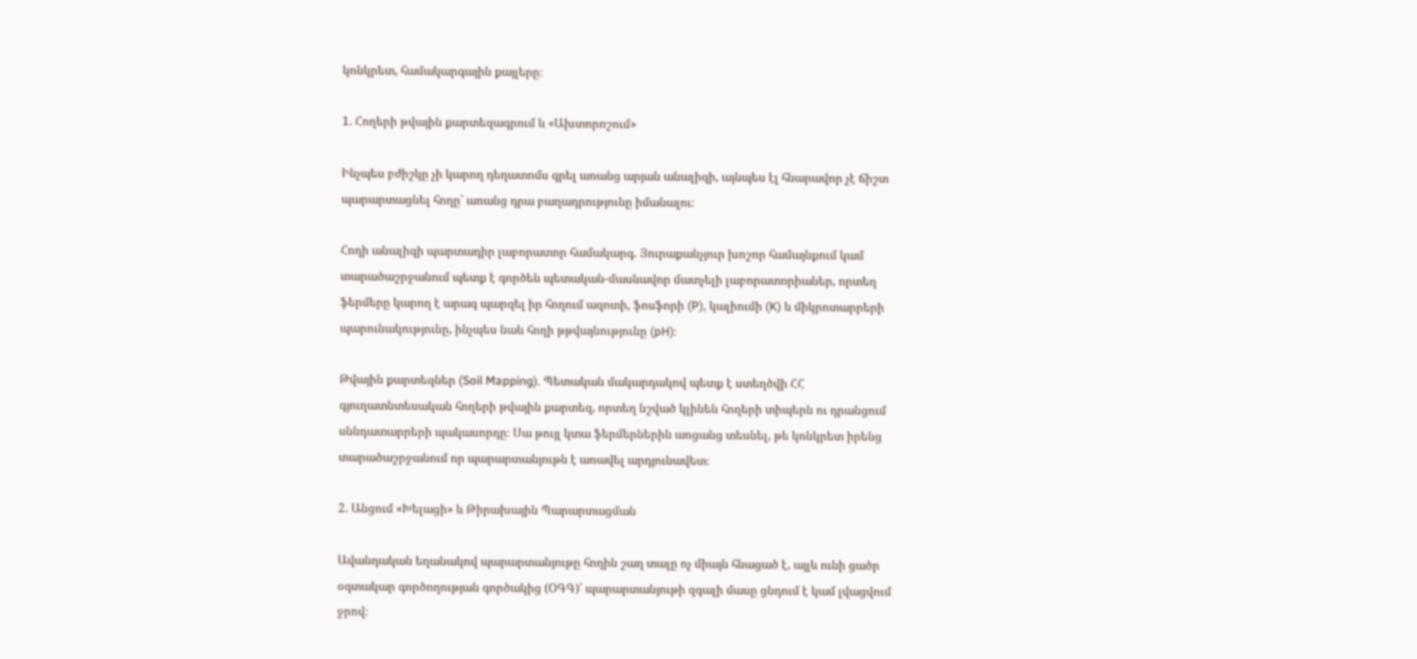կոնկրետ, համակարգային քայլերը։

1. Հողերի թվային քարտեզագրում և «Ախտորոշում»

Ինչպես բժիշկը չի կարող դեղատոմս գրել առանց արյան անալիզի, այնպես էլ հնարավոր չէ ճիշտ պարարտացնել հողը՝ առանց դրա բաղադրությունը իմանալու։

Հողի անալիզի պարտադիր լաբորատոր համակարգ. Յուրաքանչյուր խոշոր համայնքում կամ տարածաշրջանում պետք է գործեն պետական-մասնավոր մատչելի լաբորատորիաներ, որտեղ ֆերմերը կարող է արագ պարզել իր հողում ազոտի, ֆոսֆորի (P), կալիումի (K) և միկրոտարրերի պարունակությունը, ինչպես նաև հողի թթվայնությունը (pH):

Թվային քարտեզներ (Soil Mapping). Պետական մակարդակով պետք է ստեղծվի ՀՀ գյուղատնտեսական հողերի թվային քարտեզ, որտեղ նշված կլինեն հողերի տիպերն ու դրանցում սննդատարրերի պակասորդը։ Սա թույլ կտա ֆերմերներին առցանց տեսնել, թե կոնկրետ իրենց տարածաշրջանում որ պարարտանյութն է առավել արդյունավետ։

2. Անցում «Խելացի» և Թիրախային Պարարտացման

Ավանդական եղանակով պարարտանյութը հողին շաղ տալը ոչ միայն հնացած է, այլև ունի ցածր օգտակար գործողության գործակից (ՕԳԳ)՝ պարարտանյութի զգալի մասը ցնդում է կամ լվացվում ջրով։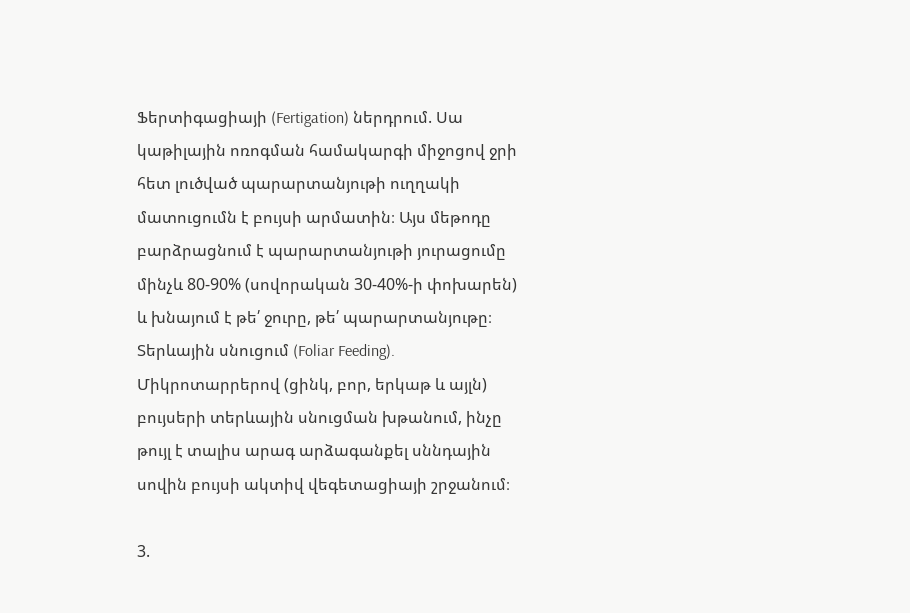Ֆերտիգացիայի (Fertigation) ներդրում. Սա կաթիլային ոռոգման համակարգի միջոցով ջրի հետ լուծված պարարտանյութի ուղղակի մատուցումն է բույսի արմատին։ Այս մեթոդը բարձրացնում է պարարտանյութի յուրացումը մինչև 80-90% (սովորական 30-40%-ի փոխարեն) և խնայում է թե՛ ջուրը, թե՛ պարարտանյութը։
Տերևային սնուցում (Foliar Feeding). Միկրոտարրերով (ցինկ, բոր, երկաթ և այլն) բույսերի տերևային սնուցման խթանում, ինչը թույլ է տալիս արագ արձագանքել սննդային սովին բույսի ակտիվ վեգետացիայի շրջանում։

3.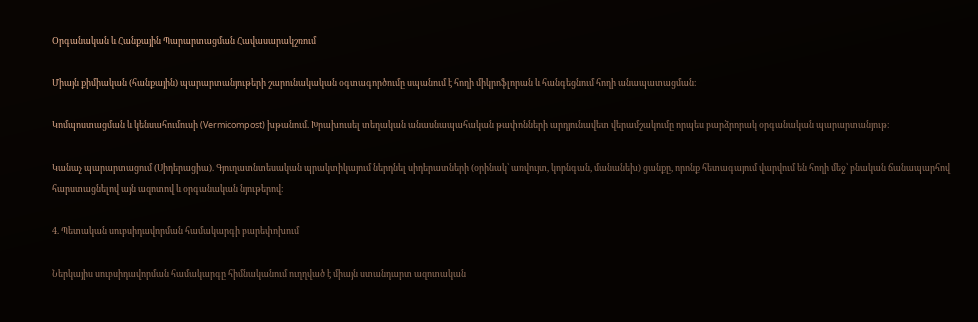Օրգանական և Հանքային Պարարտացման Հավասարակշռում

Միայն քիմիական (հանքային) պարարտանյութերի շարունակական օգտագործումը սպանում է հողի միկրոֆլորան և հանգեցնում հողի անապատացման։

Կոմպոստացման և կենսահումուսի (Vermicompost) խթանում. Խրախուսել տեղական անասնապահական թափոնների արդյունավետ վերամշակումը որպես բարձրորակ օրգանական պարարտանյութ։

Կանաչ պարարտացում (Սիդերացիա). Գյուղատնտեսական պրակտիկայում ներդնել սիդերատների (օրինակ՝ առվույտ, կորնգան, մանանեխ) ցանքը, որոնք հետագայում վարվում են հողի մեջ՝ բնական ճանապարհով հարստացնելով այն ազոտով և օրգանական նյութերով։

4. Պետական սուբսիդավորման համակարգի բարեփոխում

Ներկայիս սուբսիդավորման համակարգը հիմնականում ուղղված է միայն ստանդարտ ազոտական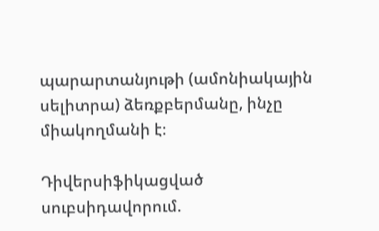պարարտանյութի (ամոնիակային սելիտրա) ձեռքբերմանը, ինչը միակողմանի է։

Դիվերսիֆիկացված սուբսիդավորում.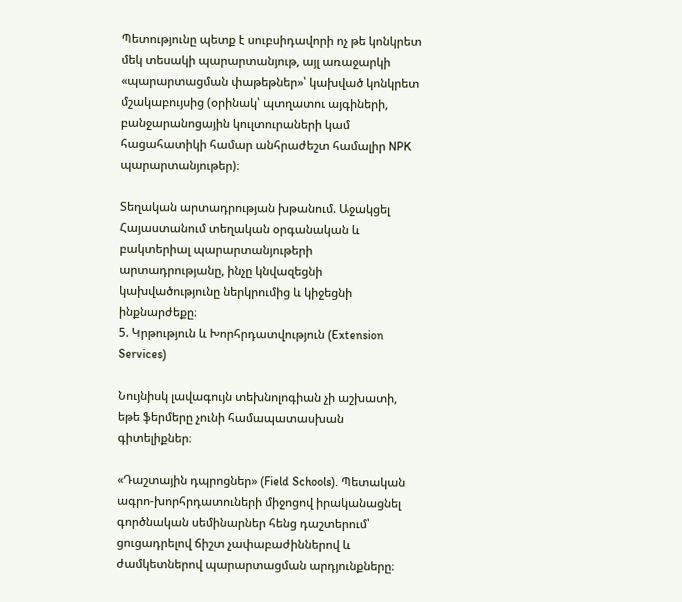Պետությունը պետք է սուբսիդավորի ոչ թե կոնկրետ մեկ տեսակի պարարտանյութ, այլ առաջարկի «պարարտացման փաթեթներ»՝ կախված կոնկրետ մշակաբույսից (օրինակ՝ պտղատու այգիների, բանջարանոցային կուլտուրաների կամ հացահատիկի համար անհրաժեշտ համալիր NPK պարարտանյութեր)։

Տեղական արտադրության խթանում. Աջակցել Հայաստանում տեղական օրգանական և բակտերիալ պարարտանյութերի արտադրությանը, ինչը կնվազեցնի կախվածությունը ներկրումից և կիջեցնի ինքնարժեքը։
5. Կրթություն և Խորհրդատվություն (Extension Services)

Նույնիսկ լավագույն տեխնոլոգիան չի աշխատի, եթե ֆերմերը չունի համապատասխան գիտելիքներ։

«Դաշտային դպրոցներ» (Field Schools). Պետական ագրո-խորհրդատուների միջոցով իրականացնել գործնական սեմինարներ հենց դաշտերում՝ ցուցադրելով ճիշտ չափաբաժիններով և ժամկետներով պարարտացման արդյունքները։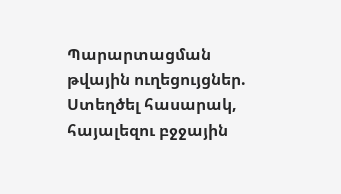Պարարտացման թվային ուղեցույցներ. Ստեղծել հասարակ, հայալեզու բջջային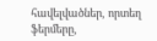հավելվածներ, որտեղ ֆերմերը,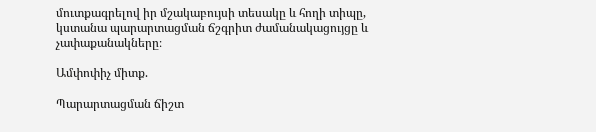մուտքագրելով իր մշակաբույսի տեսակը և հողի տիպը, կստանա պարարտացման ճշգրիտ ժամանակացույցը և չափաքանակները։

Ամփոփիչ միտք.

Պարարտացման ճիշտ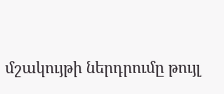մշակույթի ներդրումը թույլ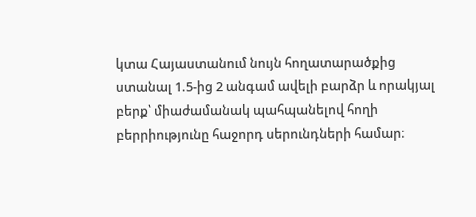կտա Հայաստանում նույն հողատարածքից ստանալ 1.5-ից 2 անգամ ավելի բարձր և որակյալ բերք՝ միաժամանակ պահպանելով հողի բերրիությունը հաջորդ սերունդների համար։